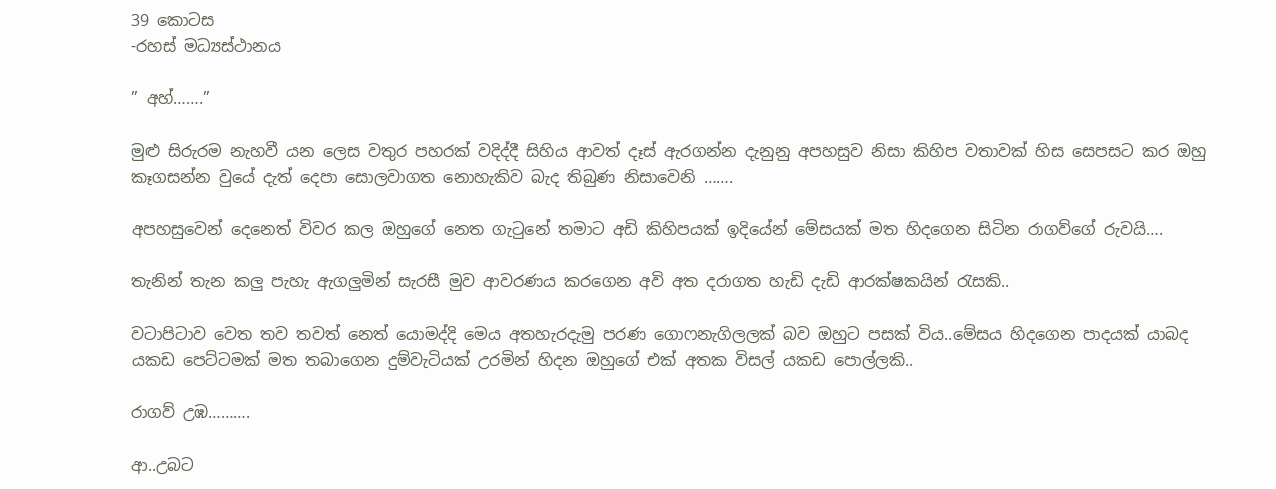39 කොටස
-රහස් මධ්‍යස්ථානය

” අහ්…….”

මුළු සිරුරම නැහවී යන ලෙස වතුර පහරක් වදිද්දී සිහිය ආවත් දෑස් ඇරගන්න දැනුනු අපහසුව නිසා කිහිප වතාවක් හිස සෙපසට කර ඔහු කෑගසන්න වුයේ දැත් දෙපා සොලවාගත නොහැකිව බැද තිබුණ නිසාවෙනි …….

අපහසුවෙන් දෙනෙත් විවර කල ඔහුගේ නෙත ගැටුනේ තමාට අඩි කිහිපයක් ඉදියේන් මේසයක් මත හිදගෙන සිටින රාගව්ගේ රුවයි….

තැනින් තැන කලු පැහැ ඇගලුමින් සැරසී මුව ආවරණය කරගෙන අවි අත දරාගත හැඩි දැඩි ආරක්ෂකයින් රැසකි..

වටාපිටාව වෙත තව තවත් නෙත් යොමද්දි මෙය අතහැරදැමු පරණ ගොෆනැගිලලක් බව ඔහුට පසක් විය..මේසය හිදගෙන පාදයක් යාබද යකඩ පෙට්ටමක් මත තබාගෙන දුම්වැටියක් උරමින් හිදන ඔහුගේ එක් අතක විසල් යකඩ පොල්ලකි..

රාගව් උඹ……….

ආ..උබට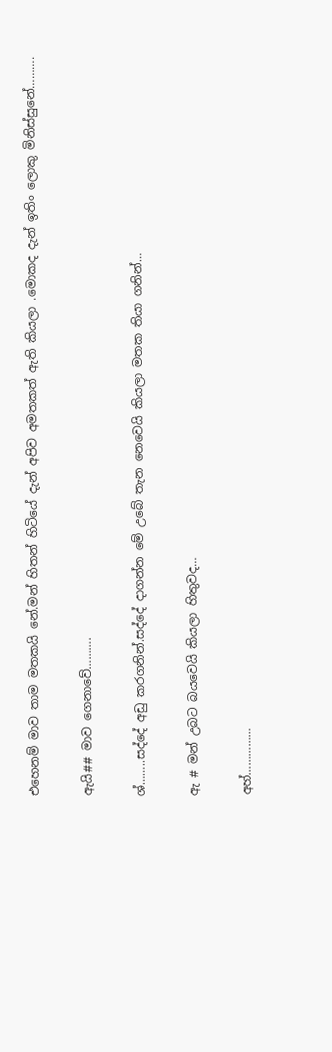එහෙනම් මාව තාම මතකයි නේ.මන් හිතන් හිටියේ දැන් අපිව අමතකත් ඇති කියලා .මොකද දැන් ඉතිං ලොකු මිනිස්සුනේ……….

ඇයි## මාව ගෙනාවේ……….

ශ්……..සද්දේ අඩු කරගනින්.සද්දේ දාගන්න මේ උබේ තැන නෙවෙයි කියලා මතක තියා ගනින්…

ඇ # මන් උබට බයවෙයි කියලා හිතුවද…

අහ්……………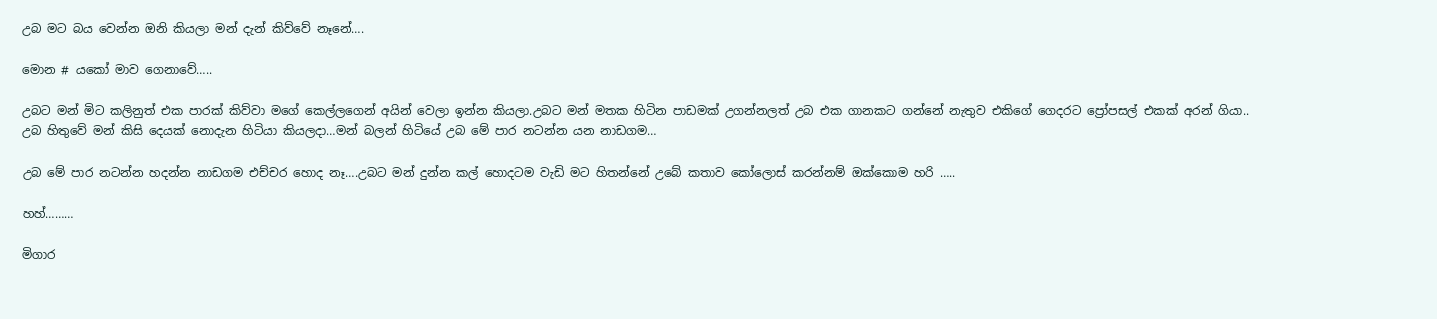උබ මට බය වෙන්න ඔනි කියලා මන් දැන් කිව්වේ නෑනේ….

මොන # යකෝ මාව ගෙනාවේ…..

උබට මන් මිට කලිනුත් එක පාරක් කිව්වා මගේ කෙල්ලගෙන් අයින් වෙලා ඉන්න කියලා.උබට මන් මතක හිටින පාඩමක් උගන්නලත් උබ එක ගානකට ගන්නේ නැතුව එකිගේ ගෙදරට ප්‍රෝපසල් එකක් අරන් ගියා..
උබ හිතුවේ මන් කිසි දෙයක් නොදැන හිටියා කියලදා…මන් බලන් හිටියේ උබ මේ පාර නටන්න යන නාඩගම…

උබ මේ පාර නටන්න හදන්න නාඩගම එච්චර හොද නෑ….උබට මන් දුන්න කල් හොදටම වැඩි මට හිතන්නේ උබේ කතාව කෝලොස් කරන්නම් ඔක්කොම හරි …..

හහ්………

මිගාර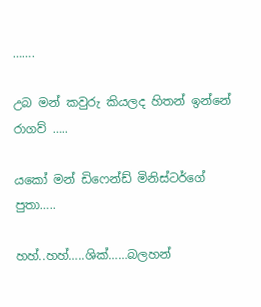…….

උබ මන් කවුරු කියලද හිතන් ඉන්නේ රාගව් …..

යකෝ මන් ඩිෆෙන්ඩ් මිනිස්ටර්ගේ පුතා…..

හහ්..හහ්…..ශික්……බලහන්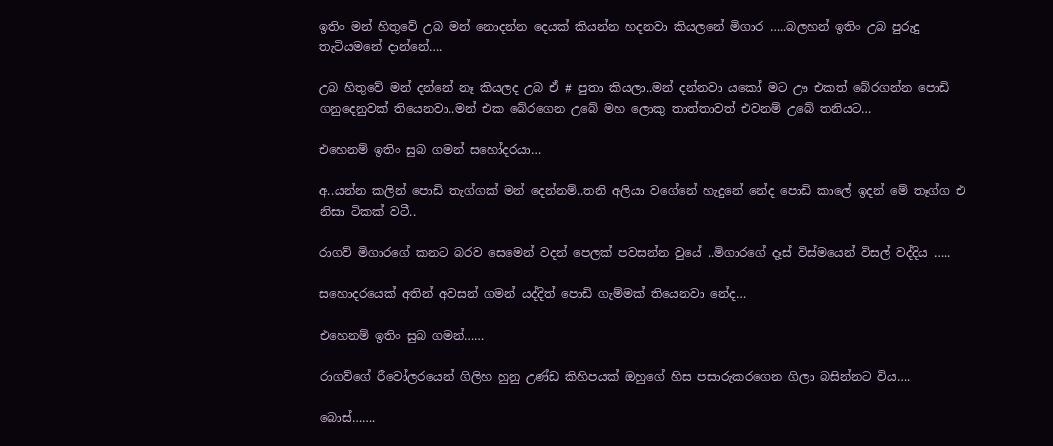ඉතිං මන් හිතුවේ උබ මන් නොදන්න දෙයක් කියන්න හදනවා කියලනේ මිගාර …..බලහන් ඉතිං උබ පුරුදු තැටියමනේ දාන්නේ….

උබ හිතුවේ මන් දන්නේ නෑ කියලද උබ ඒ # පුතා කියලා..මන් දන්නවා යකෝ මට ඌ එකත් බේරගන්න පොඩි ගනුදෙනුවක් තියෙනවා..මන් එක බේරගෙන උබේ මහ ලොකු තාත්තාවත් එවනම් උබේ තනියට…

එහෙනම් ඉතිං සුබ ගමන් සහෝදරයා…

අ..යන්න කලින් පොඩි තැග්ගක් මන් දෙන්නම්..තනි අලියා වගේනේ හැදුනේ නේද පොඩි කාලේ ඉදන් මේ තෑග්ග එ නිසා ටිකක් වටී..

රාගව් මිගාරගේ කනට බරව සෙමෙන් වදන් පෙලක් පවසන්න වුයේ ..මිගාරගේ දෑස් විස්මයෙන් විසල් වද්දිය …..

සහොදරයෙක් අතින් අවසන් ගමන් යද්දිත් පොඩි ගැම්මක් තියෙනවා නේද…

එහෙනම් ඉතිං සුබ ගමන්……

රාගව්ගේ රීවෝලරයෙන් ගිලිහ හුනු උණ්ඩ කිහිපයක් ඔහුගේ හිස පසාරුකරගෙන ගිලා බසින්නට විය….

බොස්…….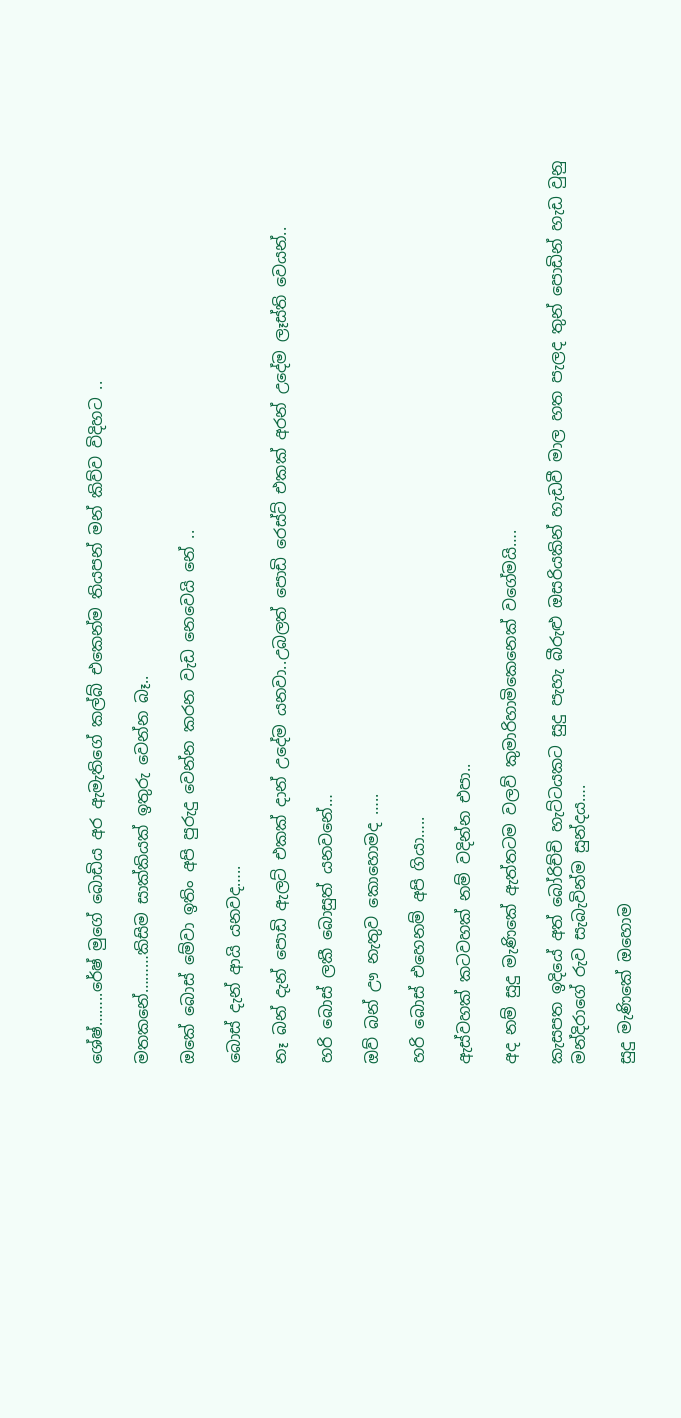ශේෂ්……..රේෂ් මුගේ බොඩිය අර ඇමැතිගේ කල්බ් එකෙන්ම තියපන් මන් කිව්ව විදිහට ..

මතකනේ………කිසිම සාක්කියක් ඉතුරු වෙන්න බෑ..

ඔකේ බොස් මේවා ඉතිං අපි පුරුදු වෙන්න කරන වැඩ නෙවෙයි නේ ..

බොස් දැන් ආයි යනවද…..

නෑ බන් දැන් පොඩි ඇලට් එකක් දාන් උදේම යනවා..උබලත් පොඩි රෙස්ට් එකක් අරන් උදේම ලෑස්ති වෙයන්..

හරි බොස් ලකී බොසුත් යනවනේ…

ඔව් බන් ඌ නැතුව කොහොමද …..

හරි බොස් එහෙනම් අපි ගියා…..

ඇස්වහක් කටවහක් නම් වදින්න එපා..

අද නම් සුදු මැණිකේ ඇත්තටම වලව් කුමාරිහාමිකෙනෙක් වගේමයි….

කැසපත ඉදියේ අත් බෝරිච්චි හැට්ටයකට සුදු පැහැ බීරුළු ඔසරියකින් හැඩවී මාල හත පැලද තුන් පොඩින් හැඩ වුනු මන්දිරාගේ රුව සැබැවින්ම සුන්දය….

සුදු මැණිකේ ඔහොම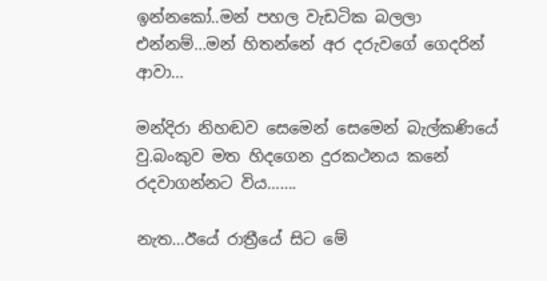ඉන්නකෝ..මන් පහල වැඩටික බලලා එන්නම්…මන් හිතන්නේ අර දරුවගේ ගෙදරින් ආවා…

මන්දිරා නිහඬව සෙමෙන් සෙමෙන් බැල්කණියේ වු.බංකුව මත හිදගෙන දුරකථනය කනේ රදවාගන්නට විය…….

නැත…ඊයේ රාත්‍රීයේ සිට මේ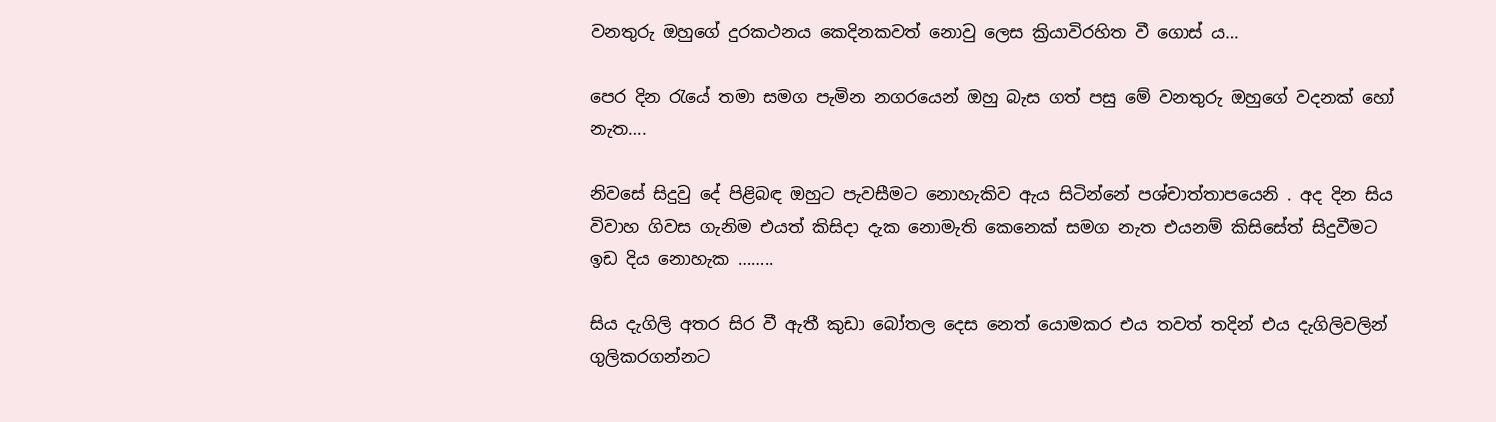වනතුරු ඔහුගේ දුරකථනය කෙදිනකවත් නොවු ලෙස ක්‍රියාවිරහිත වී ගොස් ය…

පෙර දින රැයේ තමා සමග පැමින නගරයෙන් ඔහු බැස ගත් පසු මේ වනතුරු ඔහුගේ වදනක් හෝ නැත….

නිවසේ සිදුවු දේ පිළිබඳ ඔහුට පැවසීමට නොහැකිව ඇය සිටින්නේ පශ්චාත්තාපයෙනි . අද දින සිය විවාහ ගිවස ගැනිම එයත් කිසිදා දැක නොමැති කෙනෙක් සමග නැත එයනම් කිසිසේත් සිදුවීමට ඉඩ දිය නොහැක ……..

සිය දැගිලි අතර සිර වී ඇතී කුඩා බෝතල දෙස නෙත් යොමකර එය තවත් තදින් එය දැගිලිවලින් ගුලිකරගන්නට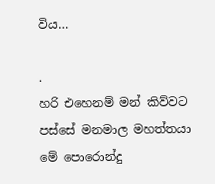විය…

.
හරි එහෙනම් මන් කිව්වට පස්සේ මනමාල මහත්තයා මේ පොරොන්දු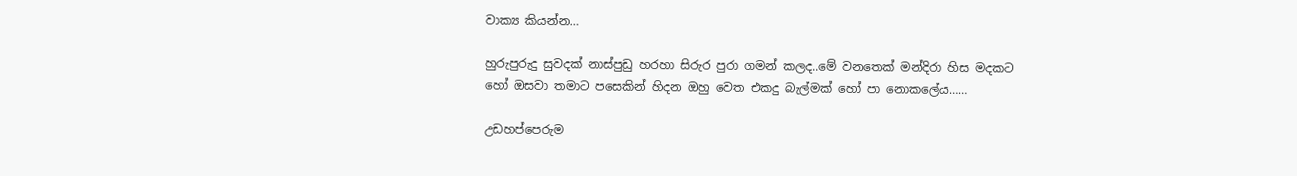වාක්‍ය කියන්න…

හුරුපුරුදු සුවදක් නාස්පුඩු හරහා සිරුර පුරා ගමන් කලද..මේ වනතෙක් මන්දිරා හිස මදකට හෝ ඔසවා තමාට පසෙකින් හිදන ඔහු වෙත එකදු බැල්මක් හෝ පා නොකලේය……

උඩහප්පෙරුම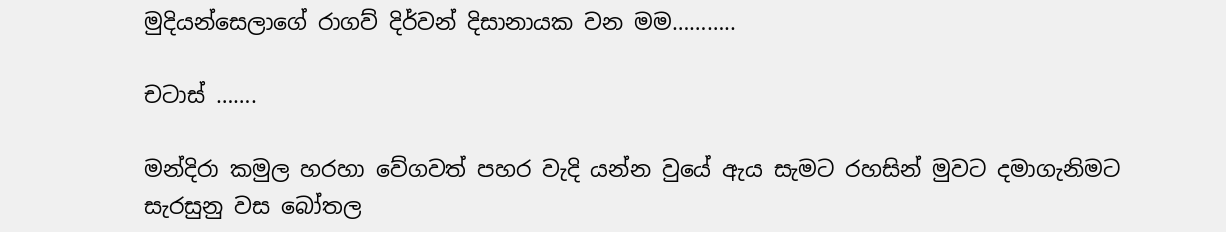මුදියන්සෙලාගේ රාගව් දිර්වන් දිසානායක වන මම………..

චටාස් …….

මන්දිරා කමුල හරහා වේගවත් පහර වැදි යන්න වුයේ ඇය සැමට රහසින් මුවට දමාගැනිමට සැරසුනු වස බෝතල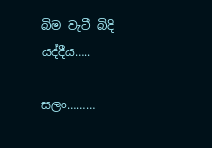බිම වැටී බිදි යද්දීය…..

සලං………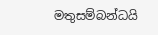මතුසම්බන්ධයි